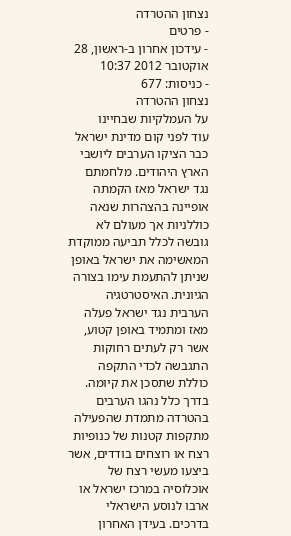נצחון ההטרדה
- פרטים
- עידכון אחרון ב-ראשון, 28 אוקטובר 2012 10:37
- כניסות: 677
נצחון ההטרדה
על העמלקיות שבחיינו
עוד לפני קום מדינת ישראל כבר הציקו הערבים ליושבי הארץ היהודים. מלחמתם נגד ישראל מאז הקמתה אופיינה בהצהרות שנאה כוללניות אך מעולם לא גובשה לכלל תביעה ממוקדת המאשימה את ישראל באופן שניתן להתעמת עימו בצורה הגיונית. האיסטרטגיה הערבית נגד ישראל פעלה מאז ומתמיד באופן קטוע, אשר רק לעתים רחוקות התגבשה לכדי התקפה כוללת שתסכן את קיומה. בדרך כלל נהגו הערבים בהטרדה מתמדת שהפעילה מתקפות קטנות של כנופיות רצח או רוצחים בודדים, אשר ביצעו מעשי רצח של אוכלוסיה במרכז ישראל או ארבו לנוסע הישראלי בדרכים. בעידן האחרון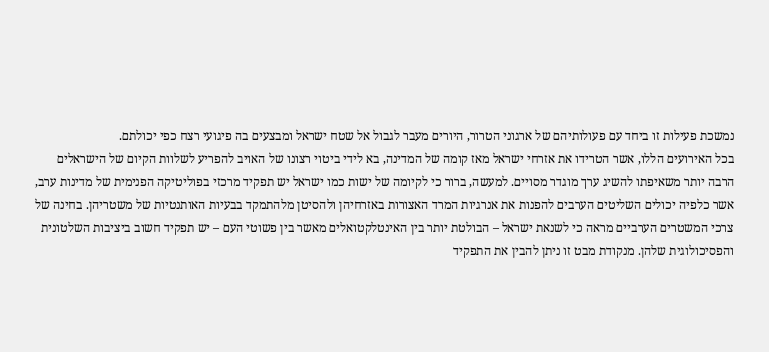נמשכת פעילות זו ביחד עם פעולותיהם של ארגוני הטרור, היורים מעבר לגבול אל שטח ישראל ומבצעים בה פיגועי רצח כפי יכולתם.
בכל האירועים הללו, אשר הטרידו את אזרחי ישראל מאז קומה של המדינה, בא לידי ביטוי רצונו של האויב להפריע לשלוות הקיום של הישראלים הרבה יותר משאיפתו להשיג ערך מוגדר מסויים. למעשה, ברור כי לקיומה של ישות כמו ישראל יש תפקיד מרכזי בפוליטיקה הפנימית של מדינות ערב, אשר כלפיה יכולים השליטים הערבים להפנות את אנרגיות המרד האצורות באזרחיהן ולהסיטן מלהתמקד בבעיות האותנטיות של משטריהן. בחינה של צרכי המשטרים הערביים מראה כי לשנאת ישראל – הבולטת יותר בין האינטלקטואלים מאשר בין פשוטי העם – יש תפקיד חשוב ביציבות השלטונית והפסיכולוגית שלהן. מנקודת מבט זו ניתן להבין את התפקיד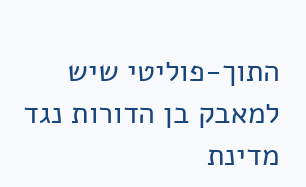התוך-פוליטי שיש למאבק בן הדורות נגד מדינת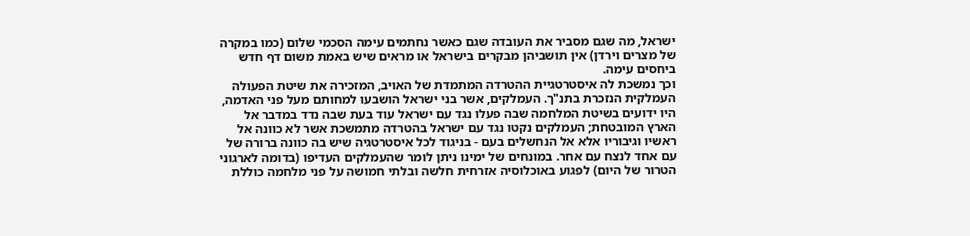ישראל, מה שגם מסביר את העובדה שגם כאשר נחתמים עימה הסכמי שלום (כמו במקרה של מצרים וירדן) אין תושביהן מבקרים בישראל או מראים שיש באמת משום דף חדש ביחסים עימה.
וכך נמשכת לה איסטרטגיית ההטרדה המתמדת של האויב, המזכירה את שיטת הפעולה העמלקית הנזכרת בתנ"ך. העמלקים, אשר בני ישראל הושבעו למחותם מעל פני האדמה, היו ידועים בשיטת המלחמה שבה פעלו נגד עם ישראל עוד בעת שבה נדד במדבר אל הארץ המובטחת; העמלקים נקטו נגד עם ישראל בהטרדה מתמשכת אשר לא כוונה אל ראשיו וגיבוריו אלא אל הנחשלים בעם - בניגוד לכל איסטרטגיה שיש בה כוונה ברורה של עם אחד לנצח עם אחר. במונחים של ימינו ניתן לומר שהעמלקים העדיפו (בדומה לארגוני הטרור של היום) לפגוע באוכלוסיה אזרחית חלשה ובלתי חמושה על פני מלחמה כוללת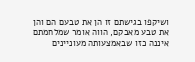ושיקפו בגישתם זו הן את טבעם הם והן את טבע מאבקם, הווה אומר שמלחמתם איננה כזו שבאמצעותה מעוניינים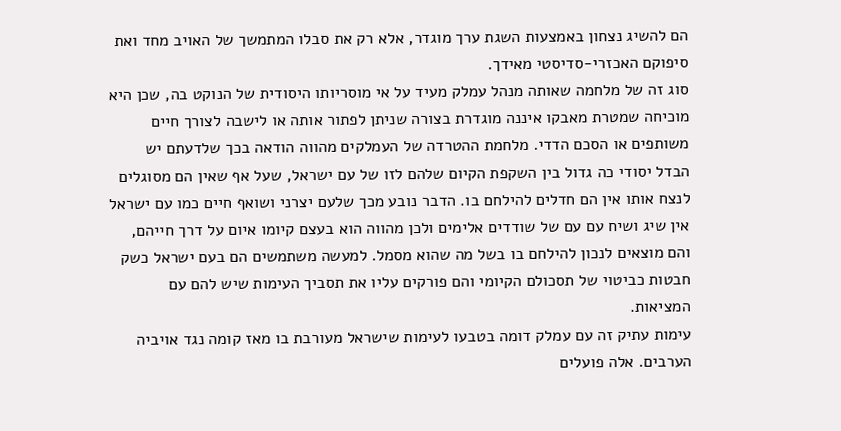הם להשיג נצחון באמצעות השגת ערך מוגדר, אלא רק את סבלו המתמשך של האויב מחד ואת סיפוקם האכזרי-סדיסטי מאידך.
סוג זה של מלחמה שאותה מנהל עמלק מעיד על אי מוסריותו היסודית של הנוקט בה, שכן היא מוכיחה שמטרת מאבקו איננה מוגדרת בצורה שניתן לפתור אותה או לישבה לצורך חיים משותפים או הסכם הדדי. מלחמת ההטרדה של העמלקים מהווה הודאה בכך שלדעתם יש הבדל יסודי כה גדול בין השקפת הקיום שלהם לזו של עם ישראל, שעל אף שאין הם מסוגלים לנצח אותו אין הם חדלים להילחם בו. הדבר נובע מכך שלעם יצרני ושואף חיים כמו עם ישראל אין שיג ושיח עם עם של שודדים אלימים ולכן מהווה הוא בעצם קיומו איום על דרך חייהם, והם מוצאים לנכון להילחם בו בשל מה שהוא מסמל. למעשה משתמשים הם בעם ישראל כשק חבטות כביטוי של תסכולם הקיומי והם פורקים עליו את תסביך העימות שיש להם עם המציאות.
עימות עתיק זה עם עמלק דומה בטבעו לעימות שישראל מעורבת בו מאז קומה נגד אויביה הערבים. אלה פועלים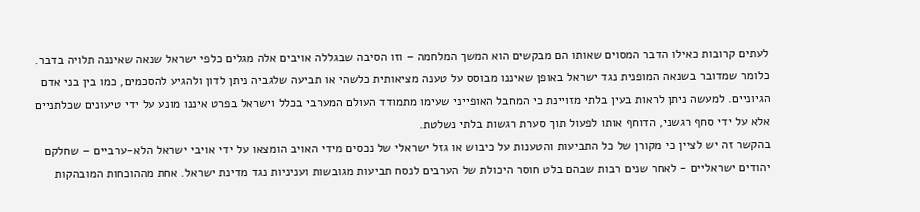לעתים קרובות כאילו הדבר המסוים שאותו הם מבקשים הוא המשך המלחמה – וזו הסיבה שבגללה אויבים אלה מגלים כלפי ישראל שנאה שאיננה תלויה בדבר. כלומר שמדובר בשנאה המופנית נגד ישראל באופן שאיננו מבוסס על טענה מציאותית כלשהי או תביעה שלגביה ניתן לדון ולהגיע להסכמים, כמו בין בני אדם הגיוניים. למעשה ניתן לראות בעין בלתי מזויינת כי המחבל האופייני שעימו מתמודד העולם המערבי בכלל וישראל בפרט איננו מונע על ידי טיעונים שכלתניים אלא על ידי סחף רגשני, הדוחף אותו לפעול תוך סערת רגשות בלתי נשלטת.
בהקשר זה יש לציין כי מקורן של כל התביעות והטענות על כיבוש או גזל ישראלי של נכסים מידי האויב הומצאו על ידי אויבי ישראל הלא-ערביים – שחלקם יהודים ישראליים - לאחר שנים רבות שבהם בלט חוסר היכולת של הערבים לנסח תביעות מגובשות ועניניות נגד מדינת ישראל. אחת מההוכחות המובהקות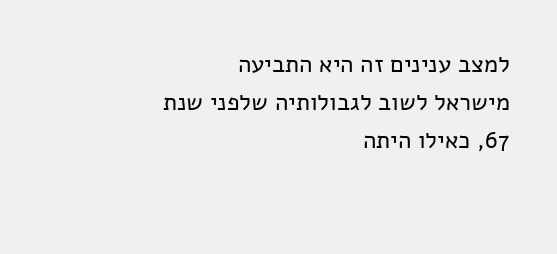למצב ענינים זה היא התביעה מישראל לשוב לגבולותיה שלפני שנת 67, כאילו היתה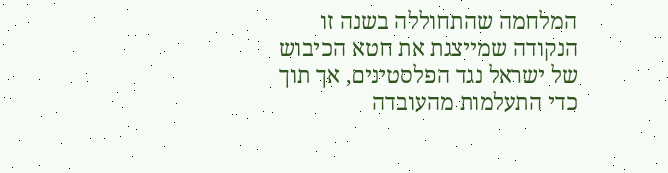המלחמה שהתחוללה בשנה זו הנקודה שמייצגת את חטא הכיבוש של ישראל נגד הפלסטינים, אך תוך כדי התעלמות מהעובדה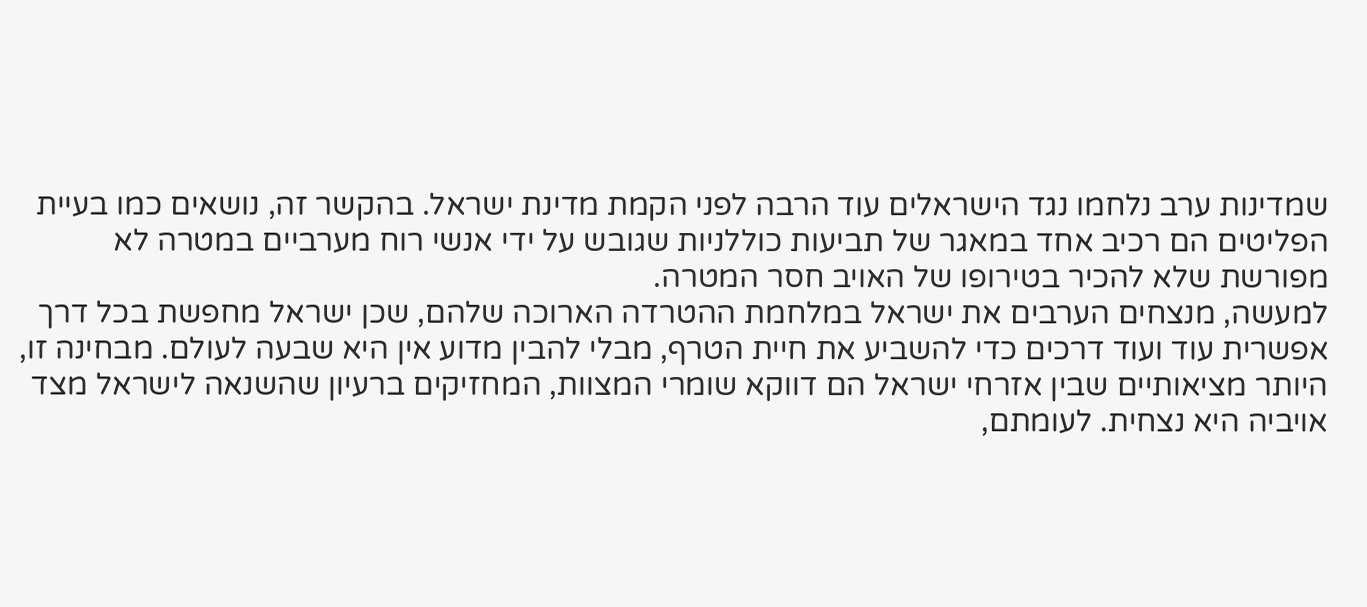שמדינות ערב נלחמו נגד הישראלים עוד הרבה לפני הקמת מדינת ישראל. בהקשר זה, נושאים כמו בעיית הפליטים הם רכיב אחד במאגר של תביעות כוללניות שגובש על ידי אנשי רוח מערביים במטרה לא מפורשת שלא להכיר בטירופו של האויב חסר המטרה.
למעשה, מנצחים הערבים את ישראל במלחמת ההטרדה הארוכה שלהם, שכן ישראל מחפשת בכל דרך אפשרית עוד ועוד דרכים כדי להשביע את חיית הטרף, מבלי להבין מדוע אין היא שבעה לעולם. מבחינה זו, היותר מציאותיים שבין אזרחי ישראל הם דווקא שומרי המצוות, המחזיקים ברעיון שהשנאה לישראל מצד אויביה היא נצחית. לעומתם,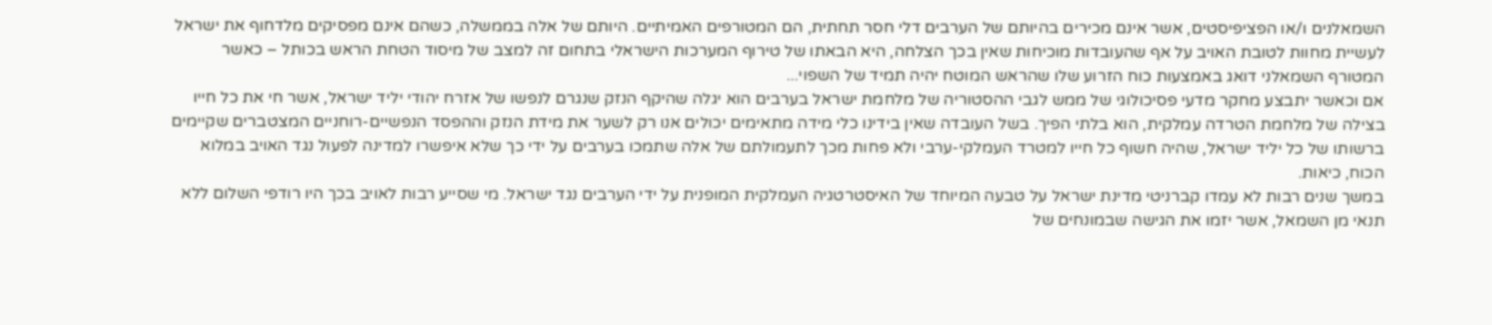השמאלנים ו/או הפציפיסטים, אשר אינם מכירים בהיותם של הערבים דלי חסר תחתית, הם המטורפים האמיתיים. היותם של אלה בממשלה, כשהם אינם מפסיקים מלדחוף את ישראל לעשיית מחוות לטובת האויב על אף שהעובדות מוכיחות שאין בכך הצלחה, היא הבאתו של טירוף המערכות הישראלי בתחום זה למצב של מיסוד הטחת הראש בכותל – כאשר המטורף השמאלני דואג באמצעות כוח הזרוע שלו שהראש המוטח יהיה תמיד של השפוי...
אם וכאשר יתבצע מחקר מדעי פסיכולוגי של ממש לגבי ההסטוריה של מלחמת ישראל בערבים הוא יגלה שהיקף הנזק שנגרם לנפשו של אזרח יהודי יליד ישראל, אשר חי את כל חייו בצילה של מלחמת הטרדה עמלקית, הוא בלתי הפיך. בשל העובדה שאין בידינו כלי מידה מתאימים יכולים אנו רק לשער את מידת הנזק וההפסד הנפשיים-רוחניים המצטברים שקיימים ברשותו של כל יליד ישראל, שהיה חשוף כל חייו למטרד העמלקי-ערבי ולא פחות מכך לתעמולתם של אלה שתמכו בערבים על ידי כך שלא איפשרו למדינה לפעול נגד האויב במלוא הכוח, כיאות.
במשך שנים רבות לא עמדו קברניטי מדינת ישראל על טבעה המיוחד של האיסטרטגיה העמלקית המופנית על ידי הערבים נגד ישראל. מי שסייע רבות לאויב בכך היו רודפי השלום ללא תנאי מן השמאל, אשר יזמו את הגישה שבמונחים של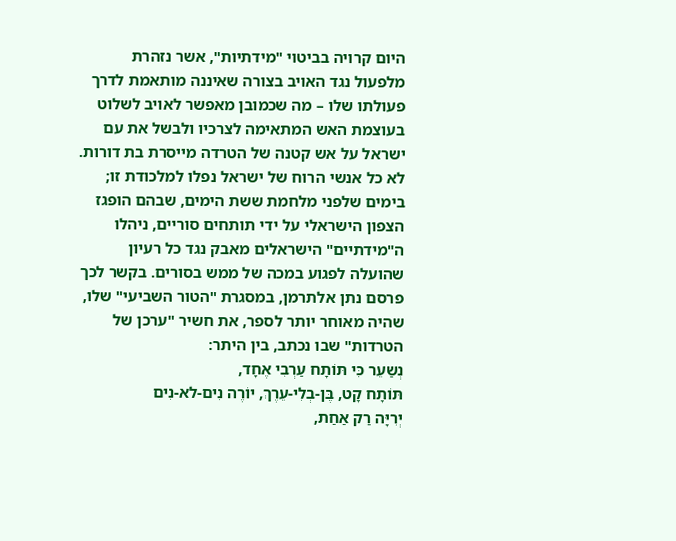היום קרויה בביטוי "מידתיות", אשר נזהרת מלפעול נגד האויב בצורה שאיננה מותאמת לדרך פעולתו שלו – מה שכמובן מאפשר לאויב לשלוט בעוצמת האש המתאימה לצרכיו ולבשל את עם ישראל על אש קטנה של הטרדה מייסרת בת דורות.
לא כל אנשי הרוח של ישראל נפלו למלכודת זו; בימים שלפני מלחמת ששת הימים, שבהם הופגז הצפון הישראלי על ידי תותחים סוריים, ניהלו ה"מידתיים" הישראלים מאבק נגד כל רעיון שהועלה לפגוע במכה של ממש בסורים. בקשר לכך פרסם נתן אלתרמן, במסגרת "הטור השביעי" שלו, שהיה מאוחר יותר לספר, את חשיר "ערכן של הטרדות" שבו נכתב, בין היתר:
נְשַעֵר כִּי תּוֹתָח עַרְבִי אֶחָד,
תּוֹתָח קָט, בֶּן-בְלִי-עֵרֶךְ, יוֹרֶה נִים-לא-נִים
יְרִיָּה רַק אַחַת,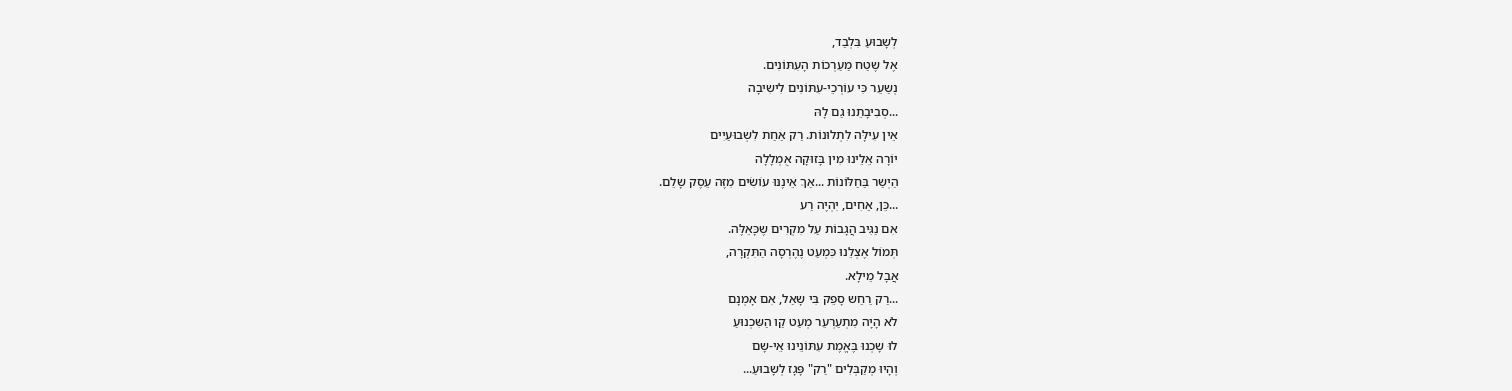לְשָבוּעַ בִּלְבַד,
אֶל שֶטַח מַעַרְכוֹת הָעִתּוֹנִים.
נְשַעֵר כִּי עוֹרְכֵי-עִתּוֹנִים לִישִיבָה
...סְבִיבָתֵנוּ גַם לָהּ
אֵין עִילָּה לִתְלוּנוֹת. רַק אַחַת לִשְבוּעַיִים
יוֹרָה אֵלֵינוּ מִין בָּזוּקָה אֻמְלָלָה
הַיְשַר בַּחַלּוֹנוֹת ...אַךְ אֵינֶנּוּ עוֹשִׂים מִזֶּה עֵסֶק שָלֵם.
...כֵּן, אַחִים, יִהְיֶה רַע
אִם נַגִּיב הֲגָבוֹת עַל מִקְרִים שֶכָּאֵלֶּה.
תְּמוֹל אֶצְלֵנוּ כִּמְעַט נֶהֶרְסָה הַתִּקְרָה,
אֲבָל מֵילָא.
...רַק רַחַש סָפֵק בִּי שָאַל, אִם אָמְנָם
לֹא הָיָה מִתְעַרְעֵר מְעַט קַו הַשִּכְנוּעַ
לוּ שָכְנוּ בֶּאֱמֶת עִתּוֹנֵינוּ אֵי-שָם
וְהָיוּ מְקַבְּלִים "רַק" פָּגָז לְשָבוּעַ...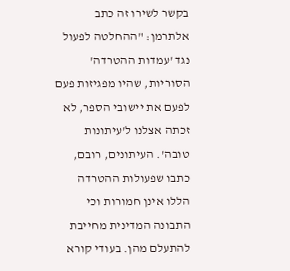בקשר לשירו זה כתב אלתרמן: "ההחלטה לפעול נגד 'עמדות ההטרדה' הסוריות, שהיו מפגיזות פעם לפעם את יישובי הספר, לא זכתה אצלנו ל'עיתונות טובה'. העיתונים, רובם, כתבו שפעולות ההטרדה הללו אינן חמורות וכי התבונה המדינית מחייבת להתעלם מהן. בעודי קורא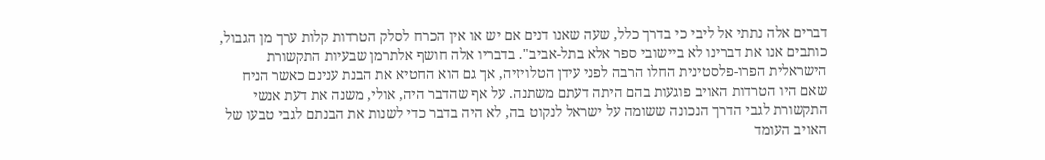דברים אלה נתתי אל ליבי כי בדרך כלל, שעה שאנו דנים אם יש או אין הכרח לסלק הטרדות קלות ערך מן הגבול, כותבים אנו את דברינו לא ביישובי ספר אלא בתל-אביב". בדבריו אלה חושף אלתרמן שבעיות התקשורת הישראלית הפרו-פלסטינית החלו הרבה לפני עידן הטלויזיה, אך גם הוא החטיא את הבנת ענינם כאשר הניח שאם היו הטרדות האויב פוגעות בהם היתה דעתם משתנה. על אף שהדבר היה, אולי, משנה את דעת אנשי התקשורת לגבי הדרך הנכונה ששומה על ישראל לנקוט בה, לא היה בדבר כדי לשנות את הבנתם לגבי טבעו של האויב העומד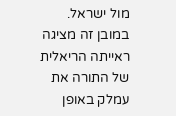מול ישראל.
במובן זה מציגה ראייתה הריאלית של התורה את עמלק באופן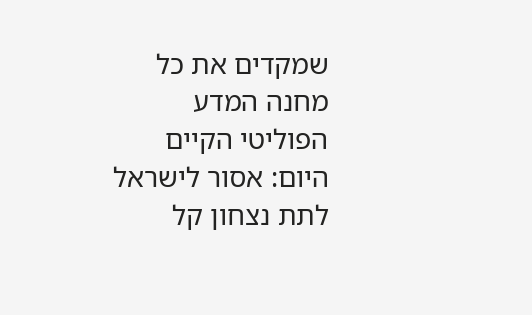שמקדים את כל מחנה המדע הפוליטי הקיים היום: אסור לישראל לתת נצחון קל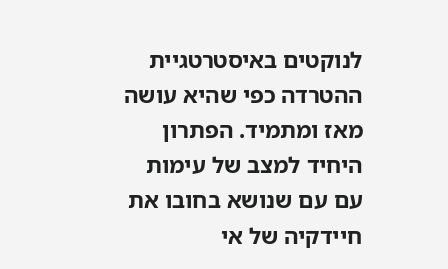לנוקטים באיסטרטגיית ההטרדה כפי שהיא עושה מאז ומתמיד. הפתרון היחיד למצב של עימות עם עם שנושא בחובו את חיידקיה של אי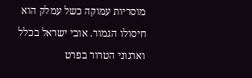מוסריות עמוקה כשל עמלק הוא חיסולו הגמור. אובי ישראל בכלל וארגוני הטרור בפרט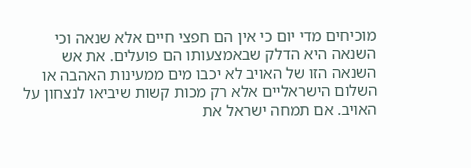מוכיחים מדי יום כי אין הם חפצי חיים אלא שנאה וכי השנאה היא הדלק שבאמצעותו הם פועלים. את אש השנאה הזו של האויב לא יכבו מים ממעינות האהבה או השלום הישראליים אלא רק מכות קשות שיביאו לנצחון על האויב. אם תמחה ישראל את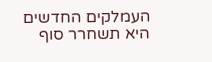העמלקים החדשים היא תשחרר סוף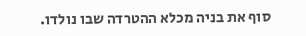סוף את בניה מכלא ההטרדה שבו נולדו.